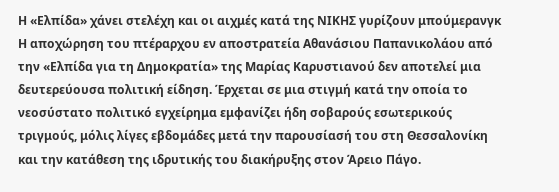Η «Ελπίδα» χάνει στελέχη και οι αιχμές κατά της ΝΙΚΗΣ γυρίζουν μπούμερανγκ
Η αποχώρηση του πτέραρχου εν αποστρατεία Αθανάσιου Παπανικολάου από την «Ελπίδα για τη Δημοκρατία» της Μαρίας Καρυστιανού δεν αποτελεί μια δευτερεύουσα πολιτική είδηση. Έρχεται σε μια στιγμή κατά την οποία το νεοσύστατο πολιτικό εγχείρημα εμφανίζει ήδη σοβαρούς εσωτερικούς τριγμούς, μόλις λίγες εβδομάδες μετά την παρουσίασή του στη Θεσσαλονίκη και την κατάθεση της ιδρυτικής του διακήρυξης στον Άρειο Πάγο.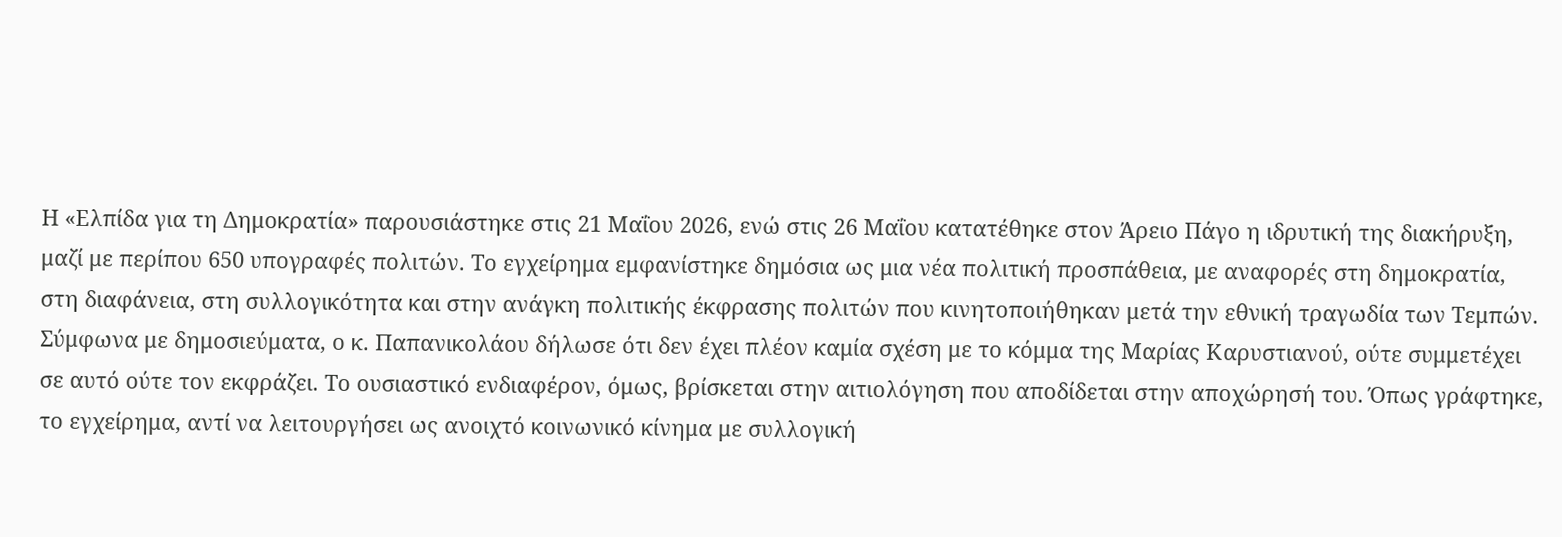Η «Ελπίδα για τη Δημοκρατία» παρουσιάστηκε στις 21 Μαΐου 2026, ενώ στις 26 Μαΐου κατατέθηκε στον Άρειο Πάγο η ιδρυτική της διακήρυξη, μαζί με περίπου 650 υπογραφές πολιτών. Το εγχείρημα εμφανίστηκε δημόσια ως μια νέα πολιτική προσπάθεια, με αναφορές στη δημοκρατία, στη διαφάνεια, στη συλλογικότητα και στην ανάγκη πολιτικής έκφρασης πολιτών που κινητοποιήθηκαν μετά την εθνική τραγωδία των Τεμπών.
Σύμφωνα με δημοσιεύματα, ο κ. Παπανικολάου δήλωσε ότι δεν έχει πλέον καμία σχέση με το κόμμα της Μαρίας Καρυστιανού, ούτε συμμετέχει σε αυτό ούτε τον εκφράζει. Το ουσιαστικό ενδιαφέρον, όμως, βρίσκεται στην αιτιολόγηση που αποδίδεται στην αποχώρησή του. Όπως γράφτηκε, το εγχείρημα, αντί να λειτουργήσει ως ανοιχτό κοινωνικό κίνημα με συλλογική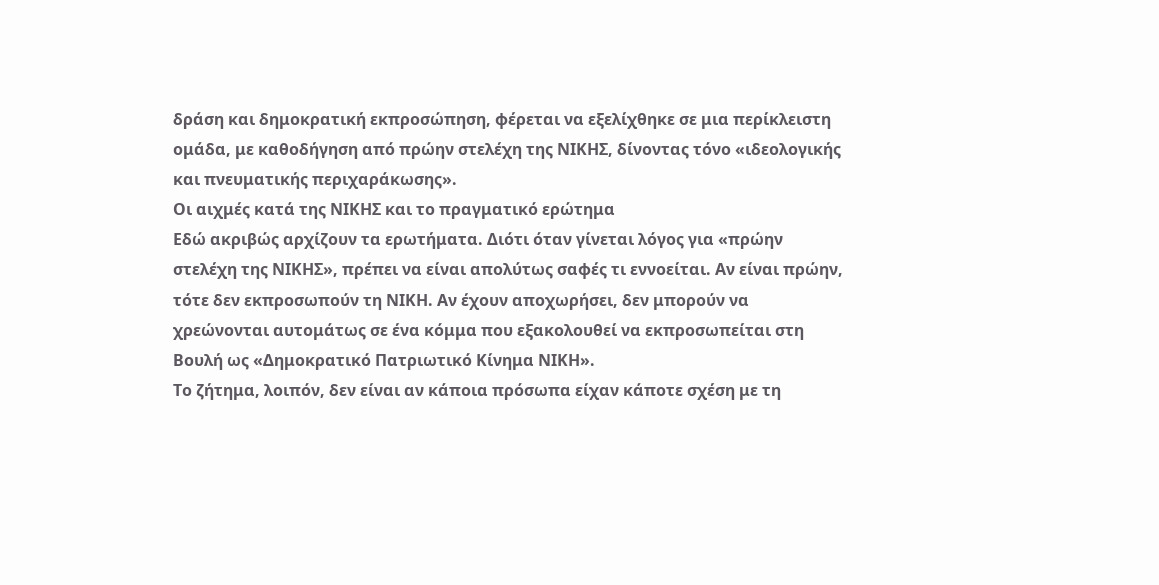δράση και δημοκρατική εκπροσώπηση, φέρεται να εξελίχθηκε σε μια περίκλειστη ομάδα, με καθοδήγηση από πρώην στελέχη της ΝΙΚΗΣ, δίνοντας τόνο «ιδεολογικής και πνευματικής περιχαράκωσης».
Οι αιχμές κατά της ΝΙΚΗΣ και το πραγματικό ερώτημα
Εδώ ακριβώς αρχίζουν τα ερωτήματα. Διότι όταν γίνεται λόγος για «πρώην στελέχη της ΝΙΚΗΣ», πρέπει να είναι απολύτως σαφές τι εννοείται. Αν είναι πρώην, τότε δεν εκπροσωπούν τη ΝΙΚΗ. Αν έχουν αποχωρήσει, δεν μπορούν να χρεώνονται αυτομάτως σε ένα κόμμα που εξακολουθεί να εκπροσωπείται στη Βουλή ως «Δημοκρατικό Πατριωτικό Κίνημα ΝΙΚΗ».
Το ζήτημα, λοιπόν, δεν είναι αν κάποια πρόσωπα είχαν κάποτε σχέση με τη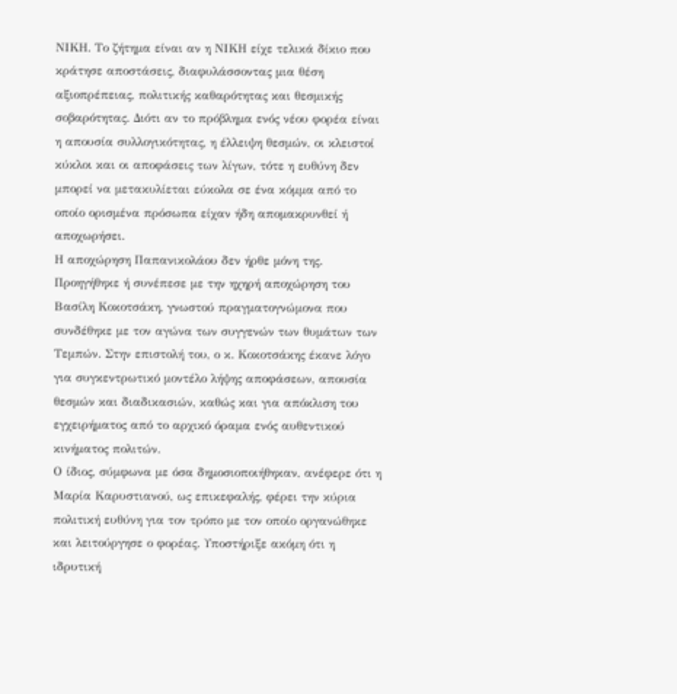ΝΙΚΗ. Το ζήτημα είναι αν η ΝΙΚΗ είχε τελικά δίκιο που κράτησε αποστάσεις, διαφυλάσσοντας μια θέση αξιοπρέπειας, πολιτικής καθαρότητας και θεσμικής σοβαρότητας. Διότι αν το πρόβλημα ενός νέου φορέα είναι η απουσία συλλογικότητας, η έλλειψη θεσμών, οι κλειστοί κύκλοι και οι αποφάσεις των λίγων, τότε η ευθύνη δεν μπορεί να μετακυλίεται εύκολα σε ένα κόμμα από το οποίο ορισμένα πρόσωπα είχαν ήδη απομακρυνθεί ή αποχωρήσει.
Η αποχώρηση Παπανικολάου δεν ήρθε μόνη της. Προηγήθηκε ή συνέπεσε με την ηχηρή αποχώρηση του Βασίλη Κοκοτσάκη, γνωστού πραγματογνώμονα που συνδέθηκε με τον αγώνα των συγγενών των θυμάτων των Τεμπών. Στην επιστολή του, ο κ. Κοκοτσάκης έκανε λόγο για συγκεντρωτικό μοντέλο λήψης αποφάσεων, απουσία θεσμών και διαδικασιών, καθώς και για απόκλιση του εγχειρήματος από το αρχικό όραμα ενός αυθεντικού κινήματος πολιτών.
Ο ίδιος, σύμφωνα με όσα δημοσιοποιήθηκαν, ανέφερε ότι η Μαρία Καρυστιανού, ως επικεφαλής, φέρει την κύρια πολιτική ευθύνη για τον τρόπο με τον οποίο οργανώθηκε και λειτούργησε ο φορέας. Υποστήριξε ακόμη ότι η ιδρυτική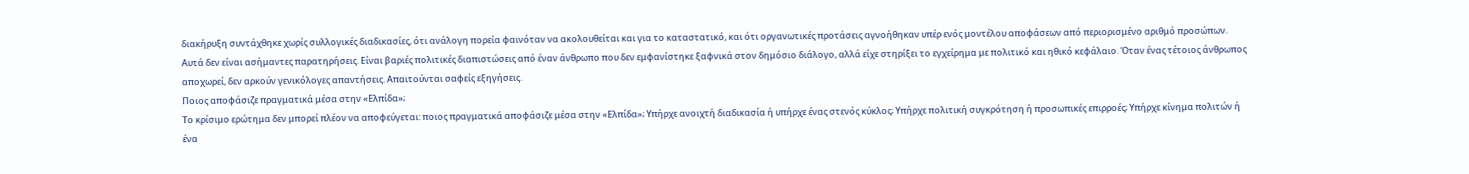διακήρυξη συντάχθηκε χωρίς συλλογικές διαδικασίες, ότι ανάλογη πορεία φαινόταν να ακολουθείται και για το καταστατικό, και ότι οργανωτικές προτάσεις αγνοήθηκαν υπέρ ενός μοντέλου αποφάσεων από περιορισμένο αριθμό προσώπων.
Αυτά δεν είναι ασήμαντες παρατηρήσεις. Είναι βαριές πολιτικές διαπιστώσεις από έναν άνθρωπο που δεν εμφανίστηκε ξαφνικά στον δημόσιο διάλογο, αλλά είχε στηρίξει το εγχείρημα με πολιτικό και ηθικό κεφάλαιο. Όταν ένας τέτοιος άνθρωπος αποχωρεί, δεν αρκούν γενικόλογες απαντήσεις. Απαιτούνται σαφείς εξηγήσεις.
Ποιος αποφάσιζε πραγματικά μέσα στην «Ελπίδα»;
Το κρίσιμο ερώτημα δεν μπορεί πλέον να αποφεύγεται: ποιος πραγματικά αποφάσιζε μέσα στην «Ελπίδα»; Υπήρχε ανοιχτή διαδικασία ή υπήρχε ένας στενός κύκλος; Υπήρχε πολιτική συγκρότηση ή προσωπικές επιρροές; Υπήρχε κίνημα πολιτών ή ένα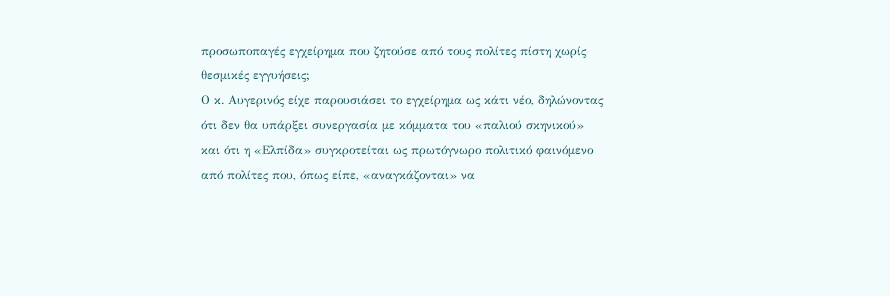προσωποπαγές εγχείρημα που ζητούσε από τους πολίτες πίστη χωρίς θεσμικές εγγυήσεις;
Ο κ. Αυγερινός είχε παρουσιάσει το εγχείρημα ως κάτι νέο, δηλώνοντας ότι δεν θα υπάρξει συνεργασία με κόμματα του «παλιού σκηνικού» και ότι η «Ελπίδα» συγκροτείται ως πρωτόγνωρο πολιτικό φαινόμενο από πολίτες που, όπως είπε, «αναγκάζονται» να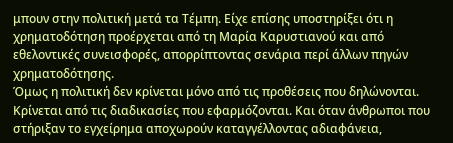μπουν στην πολιτική μετά τα Τέμπη. Είχε επίσης υποστηρίξει ότι η χρηματοδότηση προέρχεται από τη Μαρία Καρυστιανού και από εθελοντικές συνεισφορές, απορρίπτοντας σενάρια περί άλλων πηγών χρηματοδότησης.
Όμως η πολιτική δεν κρίνεται μόνο από τις προθέσεις που δηλώνονται. Κρίνεται από τις διαδικασίες που εφαρμόζονται. Και όταν άνθρωποι που στήριξαν το εγχείρημα αποχωρούν καταγγέλλοντας αδιαφάνεια,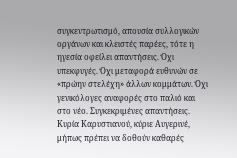συγκεντρωτισμό, απουσία συλλογικών οργάνων και κλειστές παρέες, τότε η ηγεσία οφείλει απαντήσεις. Όχι υπεκφυγές. Όχι μεταφορά ευθυνών σε «πρώην στελέχη» άλλων κομμάτων. Όχι γενικόλογες αναφορές στο παλιό και στο νέο. Συγκεκριμένες απαντήσεις.
Κυρία Καρυστιανού, κύριε Αυγερινέ, μήπως πρέπει να δοθούν καθαρές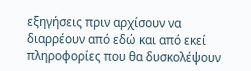εξηγήσεις πριν αρχίσουν να διαρρέουν από εδώ και από εκεί πληροφορίες που θα δυσκολέψουν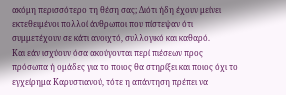ακόμη περισσότερο τη θέση σας; Διότι ήδη έχουν μείνει εκτεθειμένοι πολλοί άνθρωποι που πίστεψαν ότι συμμετέχουν σε κάτι ανοιχτό, συλλογικό και καθαρό.
Και εάν ισχύουν όσα ακούγονται περί πιέσεων προς πρόσωπα ή ομάδες για το ποιος θα στηρίξει και ποιος όχι το εγχείρημα Καρυστιανού, τότε η απάντηση πρέπει να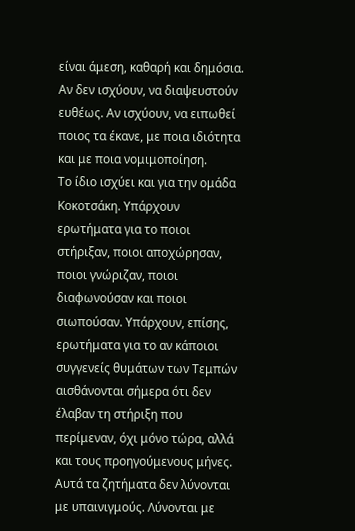είναι άμεση, καθαρή και δημόσια. Αν δεν ισχύουν, να διαψευστούν ευθέως. Αν ισχύουν, να ειπωθεί ποιος τα έκανε, με ποια ιδιότητα και με ποια νομιμοποίηση.
Το ίδιο ισχύει και για την ομάδα Κοκοτσάκη. Υπάρχουν ερωτήματα για το ποιοι στήριξαν, ποιοι αποχώρησαν, ποιοι γνώριζαν, ποιοι διαφωνούσαν και ποιοι σιωπούσαν. Υπάρχουν, επίσης, ερωτήματα για το αν κάποιοι συγγενείς θυμάτων των Τεμπών αισθάνονται σήμερα ότι δεν έλαβαν τη στήριξη που περίμεναν, όχι μόνο τώρα, αλλά και τους προηγούμενους μήνες. Αυτά τα ζητήματα δεν λύνονται με υπαινιγμούς. Λύνονται με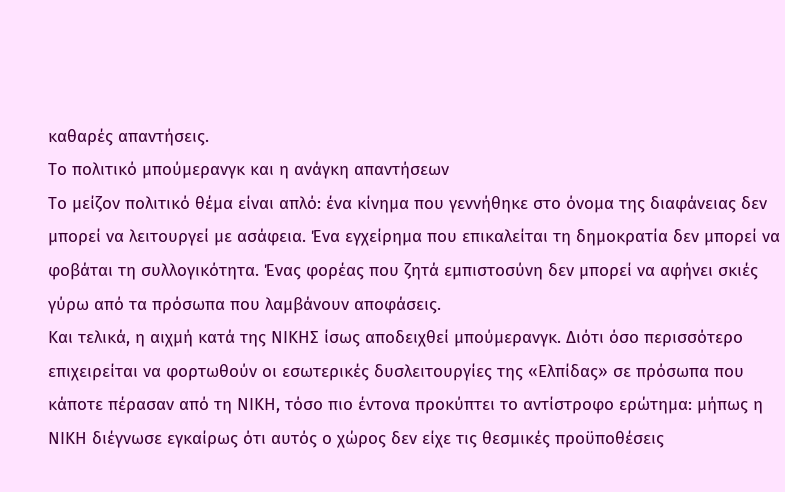καθαρές απαντήσεις.
Το πολιτικό μπούμερανγκ και η ανάγκη απαντήσεων
Το μείζον πολιτικό θέμα είναι απλό: ένα κίνημα που γεννήθηκε στο όνομα της διαφάνειας δεν μπορεί να λειτουργεί με ασάφεια. Ένα εγχείρημα που επικαλείται τη δημοκρατία δεν μπορεί να φοβάται τη συλλογικότητα. Ένας φορέας που ζητά εμπιστοσύνη δεν μπορεί να αφήνει σκιές γύρω από τα πρόσωπα που λαμβάνουν αποφάσεις.
Και τελικά, η αιχμή κατά της ΝΙΚΗΣ ίσως αποδειχθεί μπούμερανγκ. Διότι όσο περισσότερο επιχειρείται να φορτωθούν οι εσωτερικές δυσλειτουργίες της «Ελπίδας» σε πρόσωπα που κάποτε πέρασαν από τη ΝΙΚΗ, τόσο πιο έντονα προκύπτει το αντίστροφο ερώτημα: μήπως η ΝΙΚΗ διέγνωσε εγκαίρως ότι αυτός ο χώρος δεν είχε τις θεσμικές προϋποθέσεις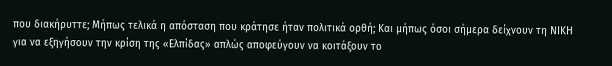που διακήρυττε; Μήπως τελικά η απόσταση που κράτησε ήταν πολιτικά ορθή; Και μήπως όσοι σήμερα δείχνουν τη ΝΙΚΗ για να εξηγήσουν την κρίση της «Ελπίδας» απλώς αποφεύγουν να κοιτάξουν το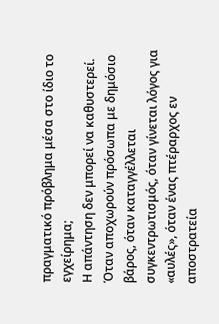πραγματικό πρόβλημα μέσα στο ίδιο το εγχείρημα;
Η απάντηση δεν μπορεί να καθυστερεί. Όταν αποχωρούν πρόσωπα με δημόσιο βάρος, όταν καταγγέλλεται συγκεντρωτισμός, όταν γίνεται λόγος για «αυλές», όταν ένας πτέραρχος εν αποστρατεία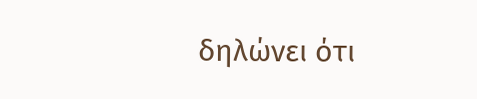δηλώνει ότι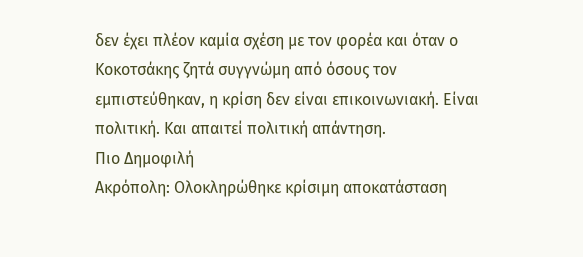δεν έχει πλέον καμία σχέση με τον φορέα και όταν ο Κοκοτσάκης ζητά συγγνώμη από όσους τον εμπιστεύθηκαν, η κρίση δεν είναι επικοινωνιακή. Είναι πολιτική. Και απαιτεί πολιτική απάντηση.
Πιο Δημοφιλή
Ακρόπολη: Ολοκληρώθηκε κρίσιμη αποκατάσταση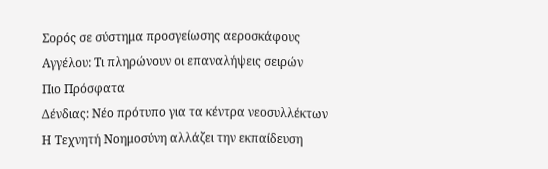Σορός σε σύστημα προσγείωσης αεροσκάφους
Αγγέλου: Τι πληρώνουν οι επαναλήψεις σειρών
Πιο Πρόσφατα
Δένδιας: Νέο πρότυπο για τα κέντρα νεοσυλλέκτων
Η Τεχνητή Νοημοσύνη αλλάζει την εκπαίδευση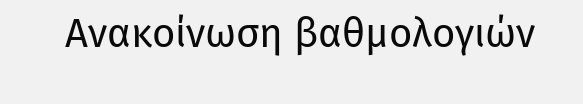Ανακοίνωση βαθμολογιών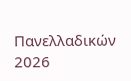Πανελλαδικών 2026